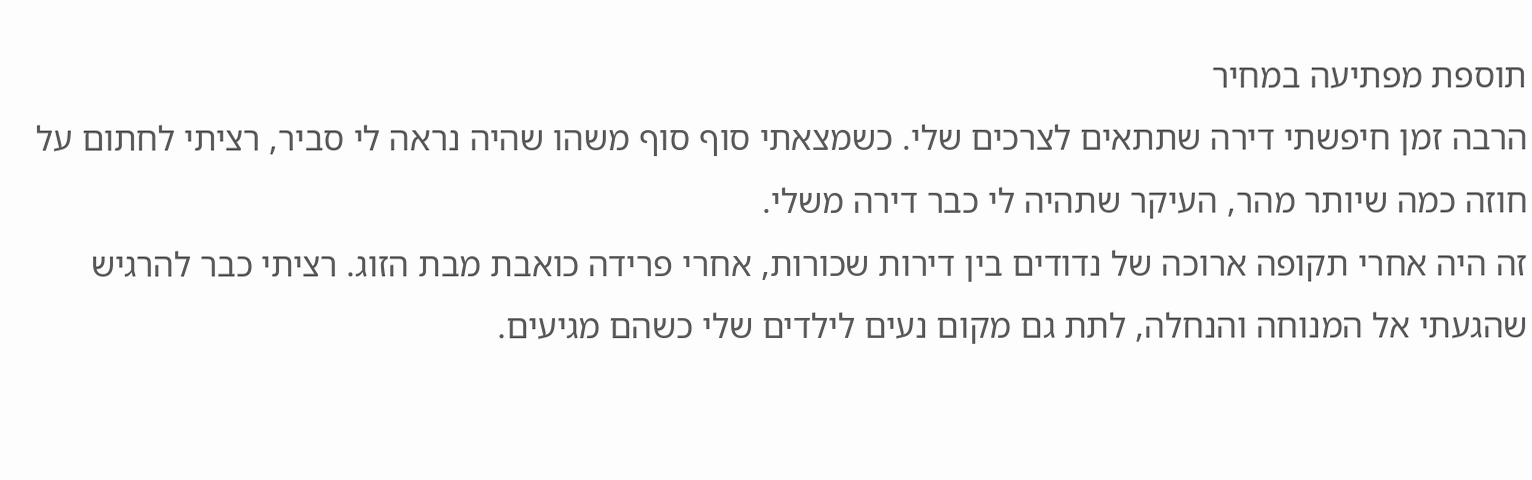תוספת מפתיעה במחיר
הרבה זמן חיפשתי דירה שתתאים לצרכים שלי. כשמצאתי סוף סוף משהו שהיה נראה לי סביר, רציתי לחתום על חוזה כמה שיותר מהר, העיקר שתהיה לי כבר דירה משלי.
זה היה אחרי תקופה ארוכה של נדודים בין דירות שכורות, אחרי פרידה כואבת מבת הזוג. רציתי כבר להרגיש שהגעתי אל המנוחה והנחלה, לתת גם מקום נעים לילדים שלי כשהם מגיעים.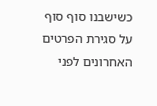כשישבנו סוף סוף על סגירת הפרטים האחרונים לפני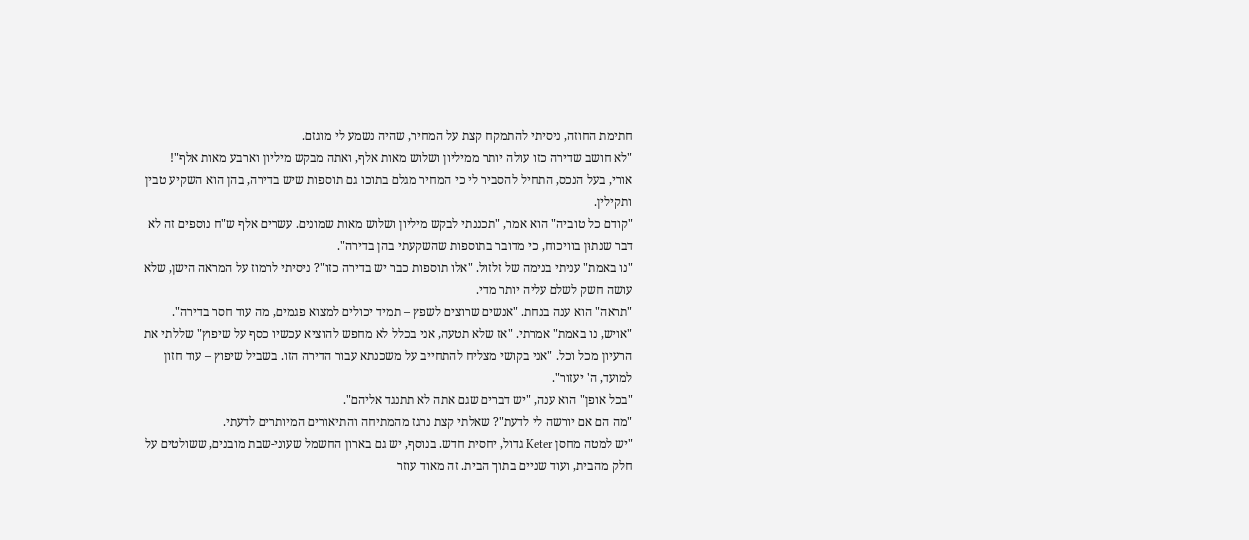חתימת החוזה, ניסיתי להתמקח קצת על המחיר, שהיה נשמע לי מוגזם.
"לא חושב שדירה כזו עולה יותר ממיליון ושלוש מאות אלף, ואתה מבקש מיליון וארבע מאות אלף"!
אורי, בעל הנכס, התחיל להסביר לי כי המחיר מגלם בתוכו גם תוספות שיש בדירה, בהן הוא השקיע טבין ותקילין.
"קודם כל טוביה" הוא אמר, "תכננתי לבקש מיליון ושלוש מאות שמונים. עשרים אלף ש"ח נוספים זה לא דבר שנתוּן בוויכוח, כי מדובר בתוספות שהשקעתי בהן בדירה".
"נו באמת" עניתי בנימה של זלזול. "אלו תוספות כבר יש בדירה כזו"? ניסיתי לרמוז על המראה הישן, שלא עושה חשק לשלם עליה יותר מדי.
"תראה" הוא ענה בנחת. "אנשים שרוצים לשפץ – תמיד יכולים למצוא פגמים, מה עוד חסר בדירה".
"אויש, נו באמת" אמרתי. "אז שלא תטעה, אני בכלל לא מחפש להוציא עכשיו כסף על שיפוץ" שללתי את הרעיון מכל וכל. "אני בקושי מצליח להתחייב על משכנתא עבור הדירה הזו. בשביל שיפוץ – עוד חזון למועד, ה' יעזור".
"בכל אופן" הוא ענה, "יש דברים שגם אתה לא תתנגד אליהם".
"מה הם אם יורשה לי לדעת"? שאלתי קצת נרגז מהמתיחה והתיאורים המיותרים לדעתי.
"יש למטה מחסן Keter גדול, יחסית חדש. בנוסף, יש גם בארון החשמל שעוני-שבת מובנים, ששולטים על חלק מהבית, ועוד שניים בתוך הבית. זה מאוד עוזר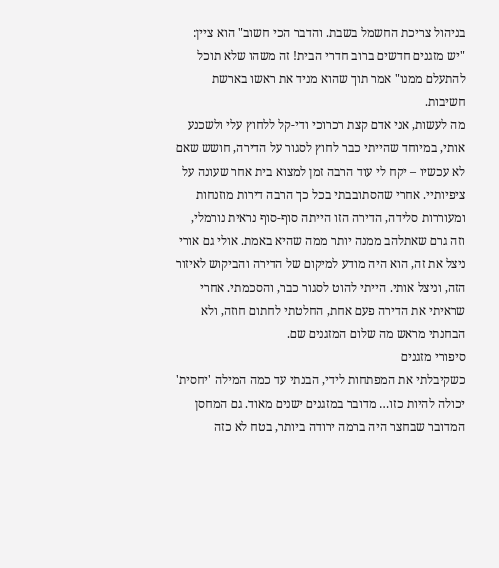בניהול צריכת החשמל בשבת. והדבר הכי חשוב" הוא ציין: "יש מזגנים חדשים ברוב חדרי הבית! זה משהו שלא תוכל להתעלם ממנו" אמר תוך שהוא מניד את ראשו בארשת חשיבות.
מה לעשות, אני אדם קצת רכרוכי ודי-קל ללחוץ עלי ולשכנע אותי, במיוחד שהייתי כבר לחוץ לסגור על הדירה, חושש שאם לא עכשיו – יקח לי עוד הרבה זמן למצוא בית אחר שעונה על ציפיותיי. אחרי שהסתובבתי בכל כך הרבה דירות מוזנחות ומעוררות סלידה, הדירה הזו הייתה סוף-סוף נראית נורמלי, וזה גרם שאתלהב ממנה יותר ממה שהיא באמת. אולי גם אורי ניצל את זה, הוא היה מודע למיקום של הדירה והביקוש לאיזור הזה, וניצל אותי. הייתי להוט לסגור כבר, והסכמתי. אחרי שראיתי את הדירה פעם אחת, החלטתי לחתום חוזה, ולא הבחנתי מראש מה שלום המזגנים שם.
סיפורי מזגנים
כשקיבלתי את המפתחות לידי, הבנתי עד כמה המילה 'יחסית' יכולה להיות כזו… מדובר במזגנים ישנים מאוד. גם המחסן המדובר שבחצר היה ברמה ירודה ביותר, בטח לא כזה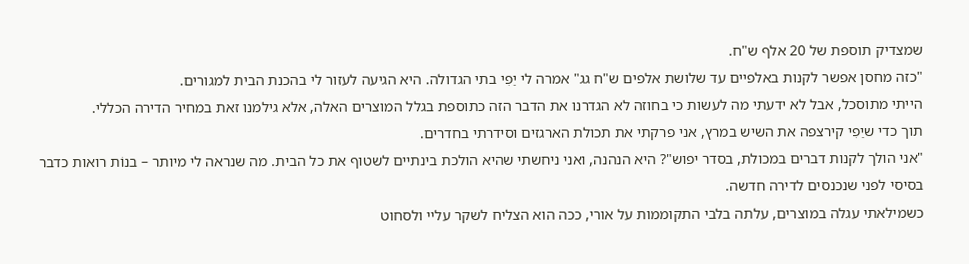שמצדיק תוספת של 20 אלף ש"ח.
"כזה מחסן אפשר לקנות באלפיים עד שלושת אלפים ש"ח גג" אמרה לי יַפִי בתי הגדולה. היא הגיעה לעזור לי בהכנת הבית למגורים.
הייתי מתוסכל, אבל לא ידעתי מה לעשות כי בחוזה לא הגדרנו את הדבר הזה כתוספת בגלל המוצרים האלה, אלא גילמנו זאת במחיר הדירה הכללי.
תוך כדי שיַפִי קירצפה את השיש במרץ, אני פרקתי את תכולת הארגזים וסידרתי בחדרים.
"אני הולך לקנות דברים במכולת, בסדר יפוש"? היא הנהנה, ואני ניחשתי שהיא הולכת בינתיים לשטוף את כל הבית. מה שנראה לי מיותר – בנוֹת רואות כדבר בסיסי לפני שנכנסים לדירה חדשה.
כשמילאתי עגלה במוצרים, עלתה בלבי התקוממות על אורי, ככה הוא הצליח לשקר עליי ולסחוט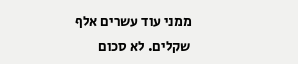ממני עוד עשרים אלף שקלים. לא סכום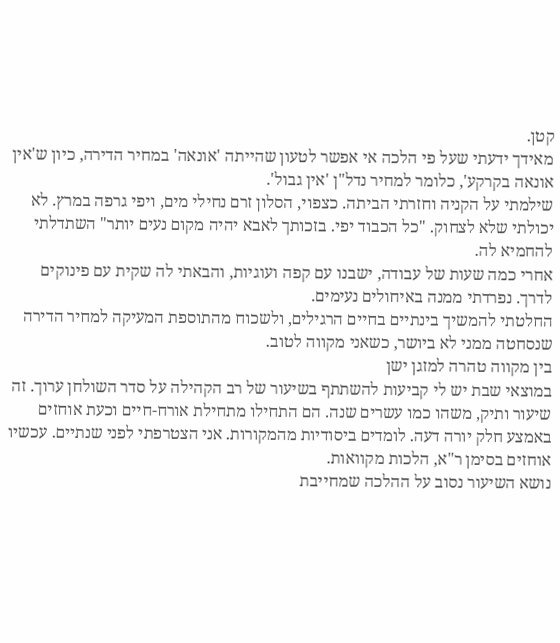קטן.
מאידך ידעתי שעל פי הלכה אי אפשר לטעון שהייתה 'אונאה' במחיר הדירה, כיון ש'אין אונאה בקרקע', כלומר למחיר נדל"ן 'אין גבול'.
שילמתי על הקניה וחזרתי הביתה. כצפוי, הסלון זרם נחילי מים, ויפי גרפה במרץ. לא יכולתי שלא לצחוק. "כל הכבוד יפי. בזכותך לאבא יהיה מקום נעים יותר" השתדלתי להחמיא לה.
אחרי כמה שעות של עבודה, ישבנו עם קפה ועוגיות, והבאתי לה שקית עם פינוקים לדרך. נפרדתי ממנה באיחולים נעימים.
החלטתי להמשיך בינתיים בחיים הרגילים, ולשכוח מהתוספת המעיקה למחיר הדירה שנסחטה ממני לא ביושר, כשאני מקווה לטוב.
בין מקווה טהרה למזגן ישן
במוצאי שבת יש לי קביעות להשתתף בשיעור של רב הקהילה על סדר השולחן ערוך. זה שיעור ותיק, משהו כמו עשרים שנה. הם התחילו מתחילת אורח-חיים וכעת אוחזים באמצע חלק יורה דעה. לומדים ביסודיות מהמקורות. אני הצטרפתי לפני שנתיים. עכשיו אוחזים בסימן ר"א, הלכות מקוואות.
נושא השיעור נסוב על ההלכה שמחייבת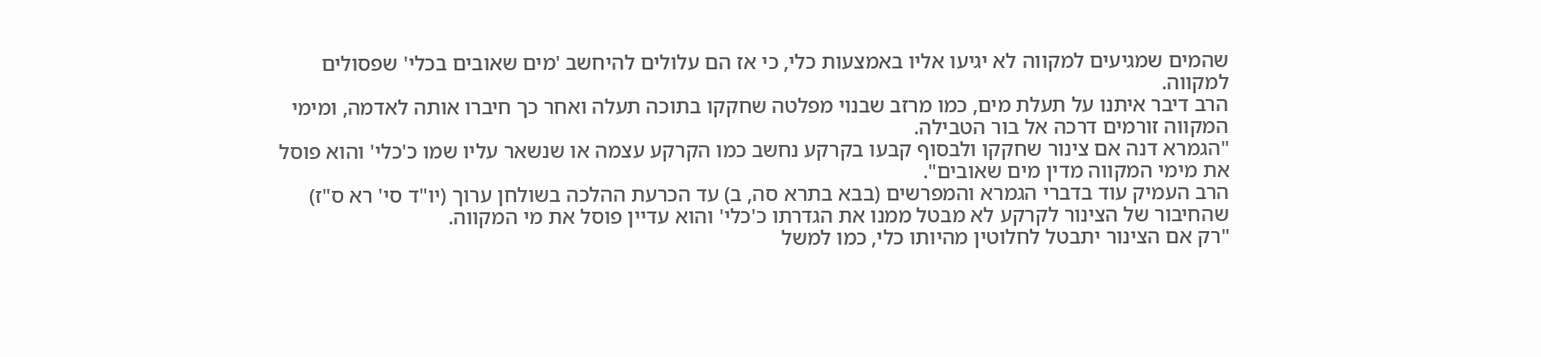שהמים שמגיעים למקווה לא יגיעו אליו באמצעות כלי, כי אז הם עלולים להיחשב 'מים שאובים בכלי' שפסולים למקווה.
הרב דיבר איתנו על תעלת מים, כמו מרזב שבנוי מפלטה שחקקו בתוכה תעלה ואחר כך חיברו אותה לאדמה, ומימי המקווה זורמים דרכה אל בור הטבילה.
"הגמרא דנה אם צינור שחקקו ולבסוף קבעו בקרקע נחשב כמו הקרקע עצמה או שנשאר עליו שמו כ'כלי' והוא פוסל את מימי המקווה מדין מים שאובים".
הרב העמיק עוד בדברי הגמרא והמפרשים (בבא בתרא סה, ב) עד הכרעת ההלכה בשולחן ערוך (יו"ד סי' רא ס"ז) שהחיבור של הצינור לקרקע לא מבטל ממנו את הגדרתו כ'כלי' והוא עדיין פוסל את מי המקווה.
"רק אם הצינור יתבטל לחלוטין מהיותו כלי, כמו למשל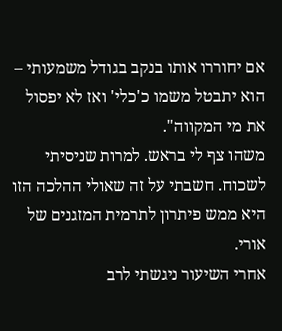אם יחוררו אותו בנקב בגודל משמעותי – הוא יתבטל משמו כ'כלי' ואז לא יפסול את מי המקווה".
משהו צף לי בראש. למרות שניסיתי לשכוח. חשבתי על זה שאולי ההלכה הזו היא ממש פיתרון לתרמית המזגנים של אורי.
אחרי השיעור ניגשתי לרב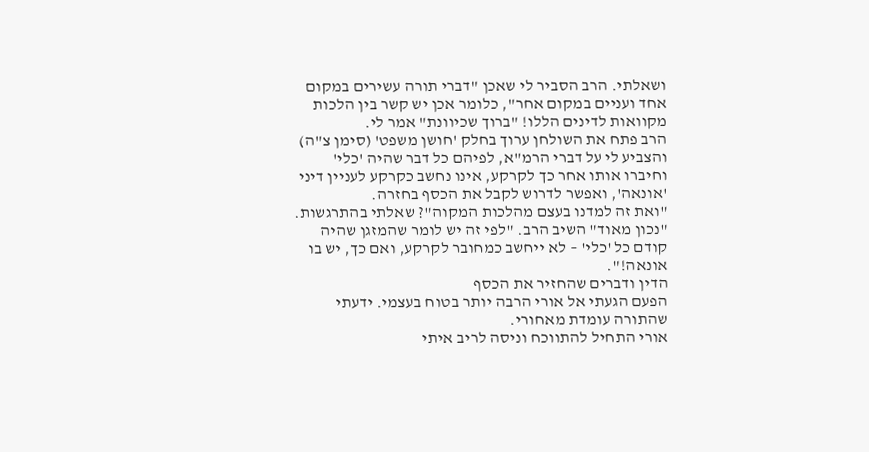ושאלתי. הרב הסביר לי שאכן "דברי תורה עשירים במקום אחד ועניים במקום אחר", כלומר אכן יש קשר בין הלכות מקוואות לדינים הללו! "ברוך שכיוונת" אמר לי.
הרב פתח את השולחן ערוך בחלק 'חושן משפט' (סימן צ"ה) והצביע לי על דברי הרמ"א, לפיהם כל דבר שהיה 'כלי' וחיברו אותו אחר כך לקרקע, אינו נחשב כקרקע לעניין דיני 'אונאה', ואפשר לדרוש לקבל את הכסף בחזרה.
"ואת זה למדנו בעצם מהלכות המקוה"? שאלתי בהתרגשות.
"נכון מאוד" השיב הרב. "לפי זה יש לומר שהמזגן שהיה קודם כל 'כלי' – לא ייחשב כמחובר לקרקע, ואם כך, יש בו אונאה!".
הדין ודברים שהחזיר את הכסף
הפעם הגעתי אל אורי הרבה יותר בטוח בעצמי. ידעתי שהתורה עומדת מאחורי.
אורי התחיל להתווכח וניסה לריב איתי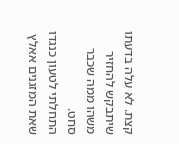קצת. לא עלה בדעתו שיתבקש להחזיר משהו ממה שכבר סחט.
התחלתי לטעון כנגדו שאת המזגנים אאלץ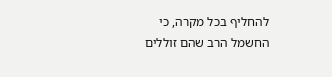להחליף בכל מקרה, כי החשמל הרב שהם זוללים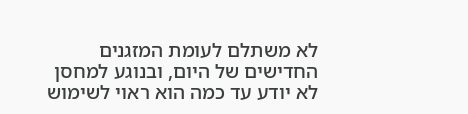לא משתלם לעומת המזגנים החדישים של היום, ובנוגע למחסן לא יודע עד כמה הוא ראוי לשימוש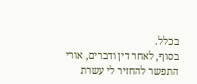בכלל.
בסוף, לאחר דין ודברים, אורי התפשר להחזיר לי עשרת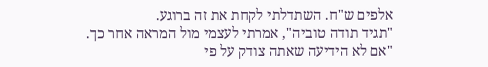אלפים ש"ח. השתדלתי לקחת את זה ברוגע.
"תגיד תודה טוביה", אמרתי לעצמי מול המראה אחר כך. "אם לא הידיעה שאתה צודק על פי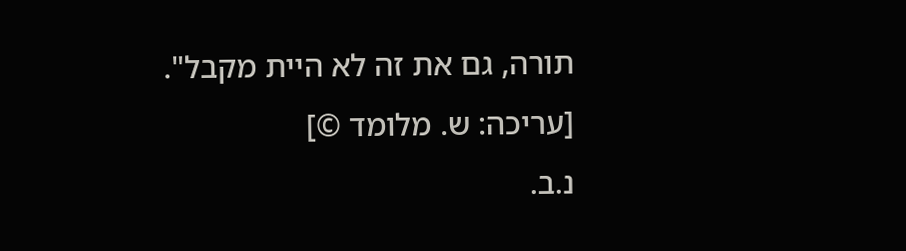תורה, גם את זה לא היית מקבל".
[עריכה: ש. מלומד ©]
נ.ב.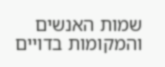שמות האנשים והמקומות בדויים